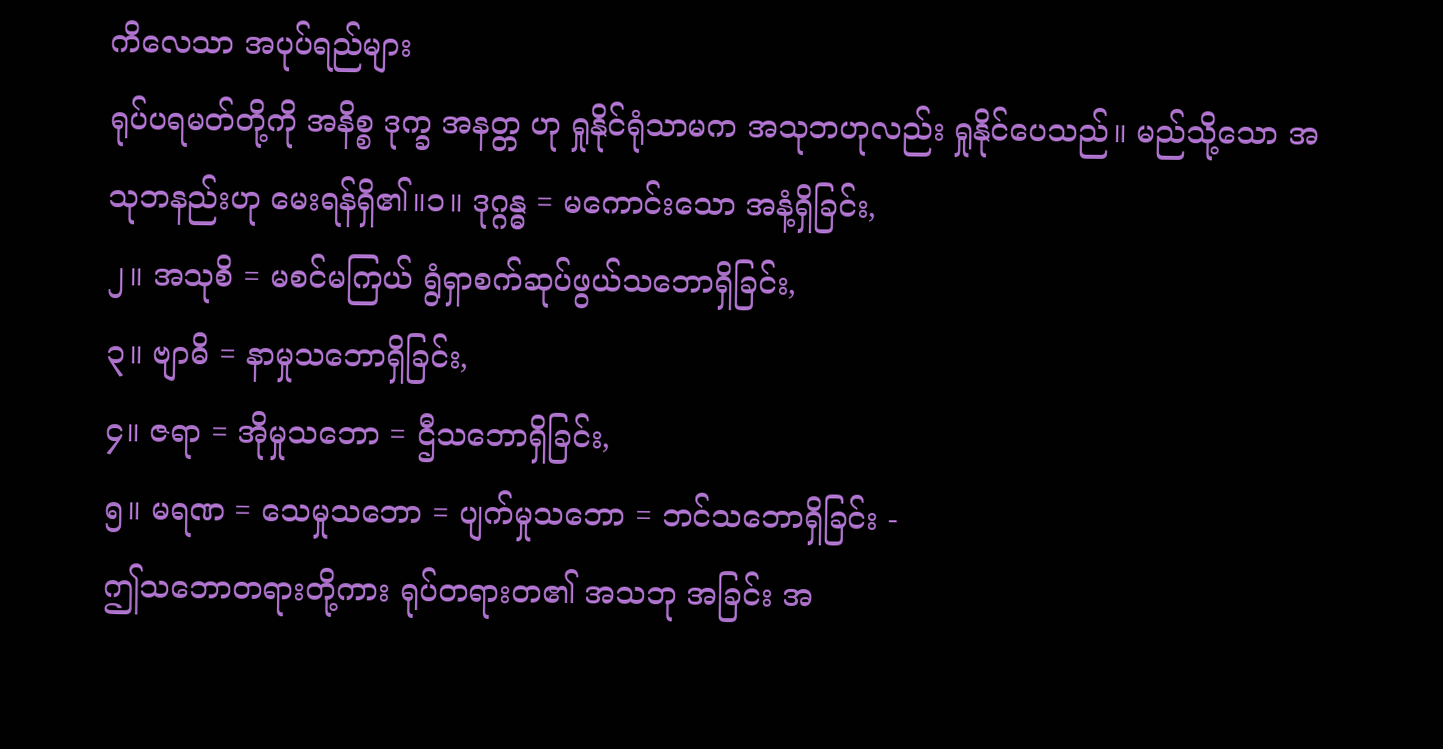ကိလေသာ အပုပ်ရည်များ
ရုပ်ပရမတ်တို့ကို အနိစ္စ ဒုက္ခ အနတ္တ ဟု ရှုနိုင်ရုံသာမက အသုဘဟုလည်း ရှုနိုင်ပေသည်။ မည်သို့သော အသုဘနည်းဟု မေးရန်ရှိ၏။၁။ ဒုဂ္ဂန္ဓ = မကောင်းသော အနံ့ရှိခြင်း,
၂။ အသုစိ = မစင်မကြယ် ရွံရှာစက်ဆုပ်ဖွယ်သဘောရှိခြင်း,
၃။ ဗျာဓိ = နာမှုသဘောရှိခြင်း,
၄။ ဇရာ = အိုမှုသဘော = ဌီသဘောရှိခြင်း,
၅။ မရဏ = သေမှုသဘော = ပျက်မှုသဘော = ဘင်သဘောရှိခြင်း -
ဤသဘောတရားတို့ကား ရုပ်တရားတ၏ အသဘု အခြင်း အ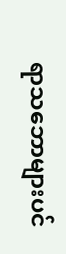ရာသဘောများပင်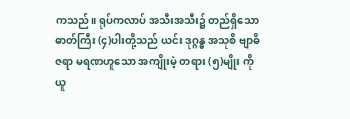ကသည်။ ရုပ်ကလာပ် အသီးအသီး၌ တည်ရှိသော ဓာတ်ကြီး (၄)ပါးတို့သည် ယင်း ဒုဂ္ဂန္ဓ အသုစိ ဗျာဓိ ဇရာ မရဏဟူသော အကျိုးမဲ့ တရား (၅)မျိုး ကို ယူ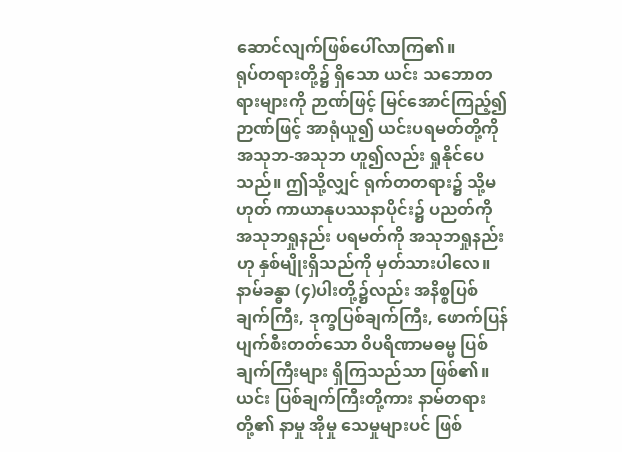ဆောင်လျက်ဖြစ်ပေါ်လာကြ၏။
ရုပ်တရားတို့၌ ရှိသော ယင်း သဘောတရားများကို ဉာဏ်ဖြင့် မြင်အောင်ကြည့်၍ ဉာဏ်ဖြင့် အာရုံယူ၍ ယင်းပရမတ်တို့ကို အသုဘ-အသုဘ ဟူ၍လည်း ရှုနိုင်ပေသည်။ ဤသို့လျှင် ရုက်တတရား၌ သို့မဟုတ် ကာယာနုပဿနာပိုင်း၌ ပညတ်ကို အသုဘရှုနည်း ပရမတ်ကို အသုဘရှုနည်းဟု နှစ်မျိုးရှိသည်ကို မှတ်သားပါလေ။ နာမ်ခန္ဓာ (၄)ပါးတို့၌လည်း အနိစ္စပြစ်ချက်ကြီး, ဒုက္ခပြစ်ချက်ကြီး, ဖောက်ပြန်ပျက်စီးတတ်သော ၀ိပရိဏာမဓမ္မ ပြစ်ချက်ကြီးများ ရှိကြသည်သာ ဖြစ်၏။
ယင်း ပြစ်ချက်ကြီးတို့ကား နာမ်တရားတို့၏ နာမှု အိုမှု သေမှုများပင် ဖြစ်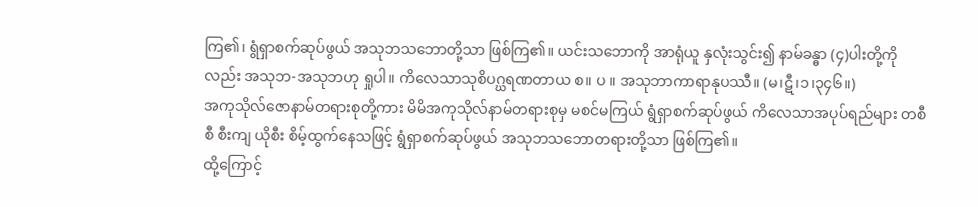ကြ၏၊ ရွံရှာစက်ဆုပ်ဖွယ် အသုဘသဘောတို့သာ ဖြစ်ကြ၏။ ယင်းသဘောကို အာရုံယူ နှလုံးသွင်း၍ နာမ်ခန္ဓာ (၄)ပါးတို့ကိုလည်း အသုဘ-အသုဘဟု ရှုပါ။ ကိလေသာသုစိပဂ္ဃရဏတာယ စ။ ပ ။ အသုဘာကာရာနုပဿီ။ (မ၊ဋီ၊၁၊၃၄၆။)
အကုသိုလ်ဇောနာမ်တရားစုတို့ကား မိမိအကုသိုလ်နာမ်တရားစုမှ မစင်မကြယ် ရွံရှာစက်ဆုပ်ဖွယ် ကိလေသာအပုပ်ရည်များ တစီစီ စီးကျ ယိုစီး စိမ့်ထွက်နေသဖြင့် ရွံရှာစက်ဆုပ်ဖွယ် အသုဘသဘောတရားတို့သာ ဖြစ်ကြ၏။
ထို့ကြောင့်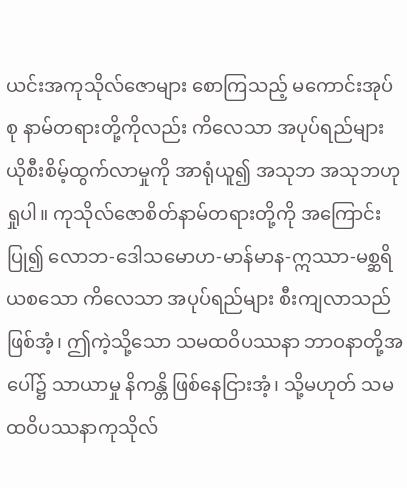ယင်းအကုသိုလ်ဇောများ စောကြသည့် မကောင်းအုပ်စု နာမ်တရားတို့ကိုလည်း ကိလေသာ အပုပ်ရည်များ ယိုစီးစိမ့်ထွက်လာမှုကို အာရုံယူ၍ အသုဘ အသုဘဟု ရှုပါ။ ကုသိုလ်ဇောစိတ်နာမ်တရားတို့ကို အကြောင်းပြု၍ လောဘ-ဒေါသမောဟ-မာန်မာန-ဣဿာ-မစ္ဆရိယစသော ကိလေသာ အပုပ်ရည်များ စီးကျလာသည်ဖြစ်အံ့၊ ဤကဲ့သို့သော သမထဝိပဿနာ ဘာဝနာတို့အပေါ်၌ သာယာမှု နိကန္တိ ဖြစ်နေငြားအံ့၊ သို့မဟုတ် သမထဝိပဿနာကုသိုလ်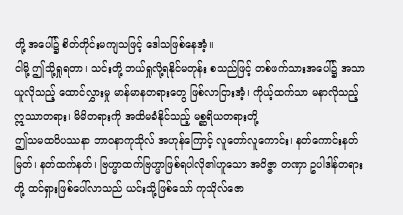တို့ အပေါ်၌ စိတ်တိုင်းမကျသဖြင့် ဒေါသဖြစ်နေအံ့။
ငါမို့ ဤသို့ရှုရတာ၊ သင်းတို့ ဘယ်ရှုလို့ရနိုင်မတုန်း စသည်ဖြင့် တစ်ဖက်သားအပေါ်၌ အသာယူလိုသည့် ထောင်လွှားမှု မာန်မာနတရားတွေ ဖြစ်လာငြားအံ့၊ ကိုယ့်ထက်သာ မနာလိုသည့် ဣဿာတရား၊ မိမိတရားကို အထိမခံနိုင်သည့် မစ္ဆရိယတရားတို့
ဤသမထဝိပဿနာ ဘာဝနာကုသိုလ် အဟုန်ကြောင့် လူတော်လူကောင်း၊ နတ်ကောင်းနတ်မြတ်၊ နတ်ထက်နတ်၊ ဗြဟ္မာထက်ဗြဟ္မာဖြစ်ရပါလို၏ဟူသော အဝိဇ္ဇာ တဏှာ ဥပါဒါန်တရားတို့ ထင်ရှားဖြစ်ပေါ်လာသည် ယင်းသို့ဖြစ်သော် ကုသိုလ်ဇော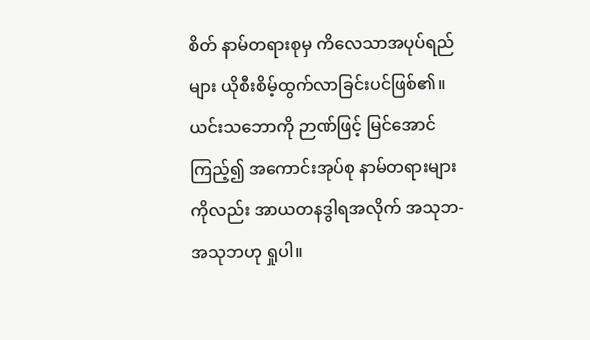စိတ် နာမ်တရားစုမှ ကိလေသာအပုပ်ရည်များ ယိုစီးစိမ့်ထွက်လာခြင်းပင်ဖြစ်၏။
ယင်းသဘောကို ဉာဏ်ဖြင့် မြင်အောင်ကြည့်၍ အကောင်းအုပ်စု နာမ်တရားများကိုလည်း အာယတနဒွါရအလိုက် အသုဘ-အသုဘဟု ရှုပါ။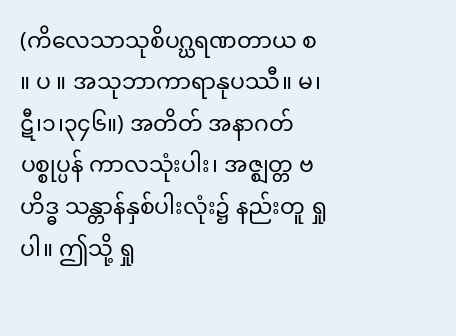(ကိလေသာသုစိပဂ္ဃရဏတာယ စ ။ ပ ။ အသုဘာကာရာနုပဿီ။ မ၊ဋီ၊၁၊၃၄၆။) အတိတ် အနာဂတ် ပစ္စုပ္ပန် ကာလသုံးပါး၊ အဇ္ဈတ္တ ဗဟိဒ္ဓ သန္တာန်နှစ်ပါးလုံး၌ နည်းတူ ရှုပါ။ ဤသို့ ရှု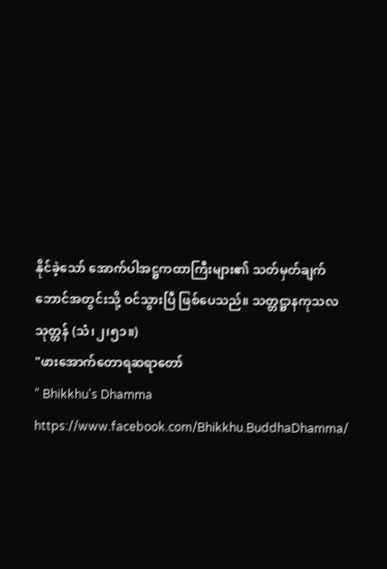နိုင်ခဲ့သော် အောက်ပါအဋ္ဌကထာကြီးများ၏ သတ်မှတ်ချက် ဘောင်အတွင်းသို့ ဝင်သွားပြီ ဖြစ်ပေသည်။ သတ္တဋ္ဌာနကုသလသုတ္တန် (သံ၊၂၊၅၁။)
"ဖားအောက်တောရဆရာတော်
" Bhikkhu's Dhamma https://www.facebook.com/Bhikkhu.BuddhaDhamma/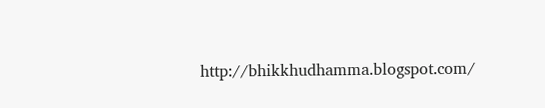http://bhikkhudhamma.blogspot.com/